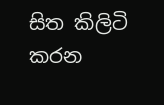සිත කිලිටි කරන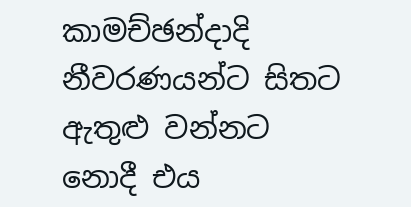කාමච්ඡන්දාදි නීවරණයන්ට සිතට ඇතුළු වන්නට නොදී එය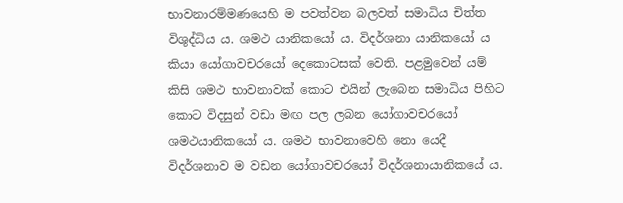භාවනාරම්මණයෙහි ම පවත්වන බලවත් සමාධිය චිත්ත විශුද්ධිය ය. ශමථ යානිකයෝ ය. විදර්ශනා යානිකයෝ ය කියා යෝගාවචරයෝ දෙකොටසක් වෙති. පළමුවෙන් යම් කිසි ශමථ භාවනාවක් කොට එයින් ලැබෙන සමාධිය පිහිට කොට විදසුන් වඩා මඟ පල ලබන යෝගාවචරයෝ ශමථයානිකයෝ ය. ශමථ භාවනාවෙහි නො යෙදී විදර්ශනාව ම වඩන යෝගාවචරයෝ විදර්ශනායානිකයේ ය.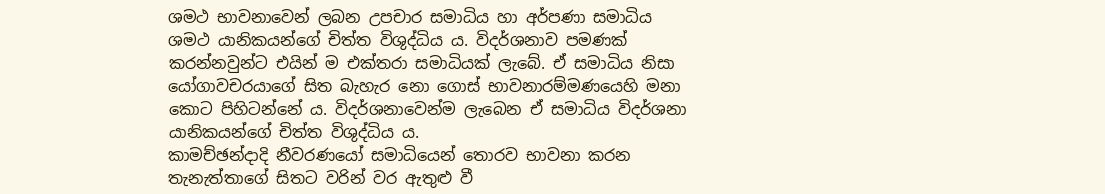ශමථ භාවනාවෙන් ලබන උපචාර සමාධිය හා අර්පණා සමාධිය ශමථ යානිකයන්ගේ චිත්ත විශුද්ධිය ය. විදර්ශනාව පමණක් කරන්නවුන්ට එයින් ම එක්තරා සමාධියක් ලැබේ. ඒ සමාධිය නිසා යෝගාවචරයාගේ සිත බැහැර නො ගොස් භාවනාරම්මණයෙහි මනා කොට පිහිටන්නේ ය. විදර්ශනාවෙන්ම ලැබෙන ඒ සමාධිය විදර්ශනා යානිකයන්ගේ චිත්ත විශුද්ධිය ය.
කාමච්ඡන්දාදි නීවරණයෝ සමාධියෙන් තොරව භාවනා කරන තැනැත්තාගේ සිතට වරින් වර ඇතුළු වී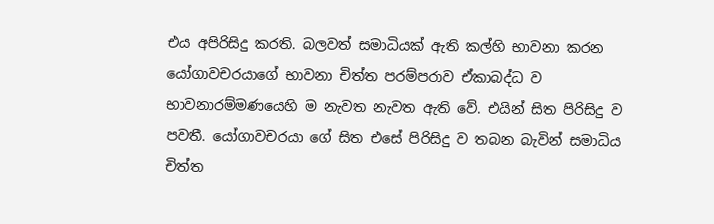එය අපිරිසිදු කරති. බලවත් සමාධියක් ඇති කල්හි භාවනා කරන යෝගාවචරයාගේ භාවනා චිත්ත පරම්පරාව ඒකාබද්ධ ව භාවනාරම්මණයෙහි ම නැවත නැවත ඇති වේ. එයින් සිත පිරිසිදු ව පවතී. යෝගාවචරයා ගේ සිත එසේ පිරිසිදු ව තබන බැවින් සමාධිය චිත්ත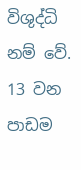විශුද්ධි නම් වේ.
13 වන පාඩම